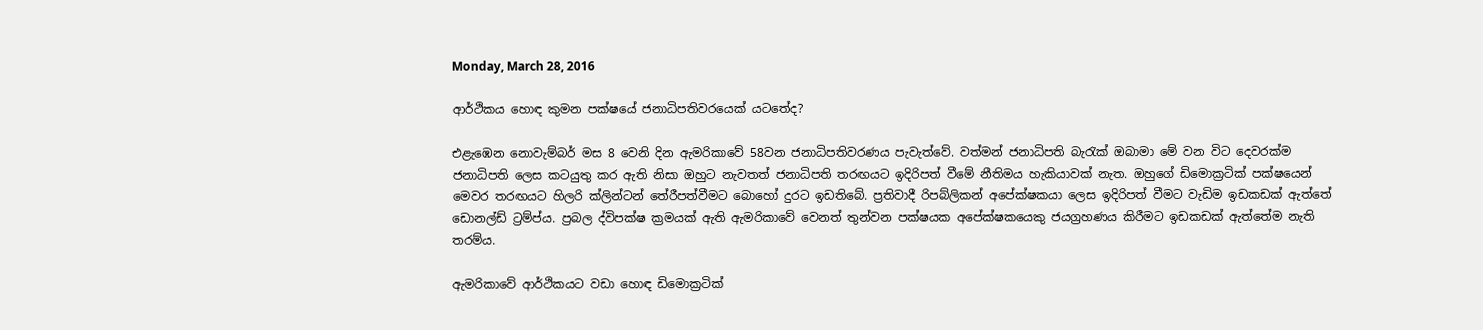Monday, March 28, 2016

ආර්ථිකය හොඳ කුමන පක්ෂයේ ජනාධිපතිවරයෙක් යටතේද?

එළැඹෙන නොවැම්බර් මස 8 වෙනි දින ඇමරිකාවේ 58වන ජනාධිපතිවරණය පැවැත්වේ. වත්මන් ජනාධිපති බැරැක් ඔබාමා මේ වන විට දෙවරක්ම ජනාධිපති ලෙස කටයුතු කර ඇති නිසා ඔහුට නැවතත් ජනාධිපති තරඟයට ඉදිරිපත් වීමේ නීතිමය හැකියාවක් නැත. ඔහුගේ ඩිමොක්‍රටික් පක්ෂයෙන් මෙවර තරඟයට හිලරි ක්ලින්ටන් තේරීපත්වීමට බොහෝ දුරට ඉඩතිබේ. ප්‍රතිවාදී රිපබ්ලිකන් අපේක්ෂකයා ලෙස ඉදිරිපත් වීමට වැඩිම ඉඩකඩක් ඇත්තේ ඩොනල්ඩ් ට්‍රම්ප්ය. ප්‍රබල ද්විපක්ෂ ක්‍රමයක් ඇති ඇමරිකාවේ වෙනත් තුන්වන පක්ෂයක අපේක්ෂකයෙකු ජයග්‍රහණය කිරීමට ඉඩකඩක් ඇත්තේම නැති තරම්ය.

ඇමරිකාවේ ආර්ථිකයට වඩා හොඳ ඩිමොක්‍රටික්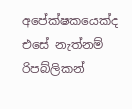අපේක්ෂකයෙක්ද එසේ නැත්නම් රිපබ්ලිකන්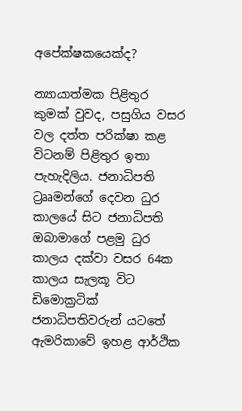අපේක්ෂකයෙක්ද?

න්‍යායාත්මක පිළිතුර කුමක් වුවද, පසුගිය වසර වල දත්ත පරික්ෂා කළ විටනම් පිළිතුර ඉතා පැහැදිලිය. ජනාධිපති ට්‍රෲමන්ගේ දෙවන ධුර කාලයේ සිට ජනාධිපති ඔබාමාගේ පළමු ධුර කාලය දක්වා වසර 64ක කාලය සැලකූ විට ඩිමොක්‍රටික් ජනාධිපතිවරුන් යටතේ ඇමරිකාවේ ඉහළ ආර්ථික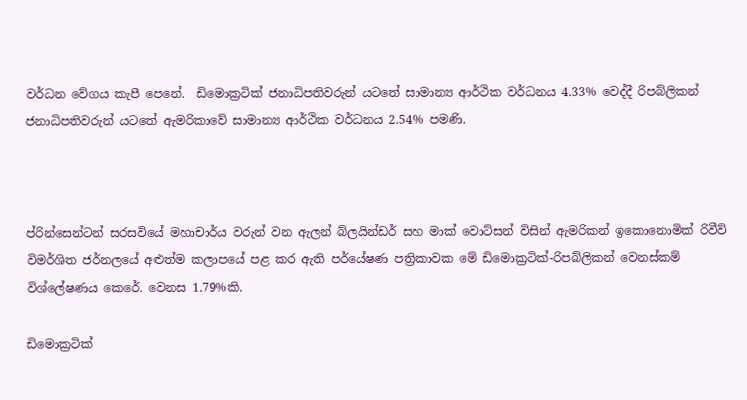වර්ධන වේගය කැපී පෙනේ.  ඩිමොක්‍රටික් ජනාධිපතිවරුන් යටතේ සාමාන්‍ය ආර්ථික වර්ධනය 4.33% වෙද්දී රිපබ්ලිකන් ජනාධිපතිවරුන් යටතේ ඇමරිකාවේ සාමාන්‍ය ආර්ථික වර්ධනය 2.54% පමණි.



ප්රින්සෙන්ටන් සරසවියේ මහාචාර්ය වරුන් වන ඇලන් බ්ලයින්ඩර් සහ මාක් වොට්සන් විසින් ඇමරිකන් ඉකොනොමික් රිවීව් විමර්ශිත ජර්නලයේ අළුත්ම කලාපයේ පළ කර ඇති පර්යේෂණ පත්‍රිකාවක මේ ඩිමොක්‍රටික්-රිපබ්ලිකන් වෙනස්කම් විශ්ලේෂණය කෙරේ. වෙනස 1.79%කි.

ඩිමොක්‍රටික්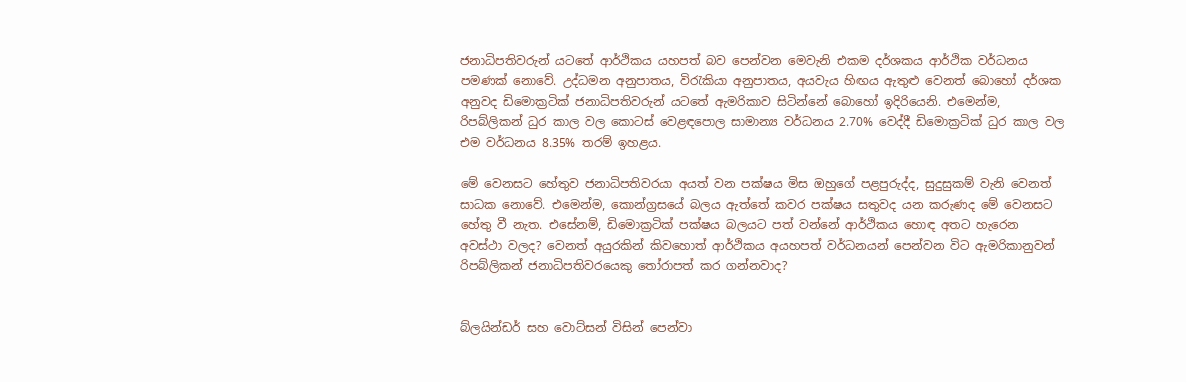ජනාධිපතිවරුන් යටතේ ආර්ථිකය යහපත් බව පෙන්වන මෙවැනි එකම දර්ශකය ආර්ථික වර්ධනය පමණක් නොවේ. උද්ධමන අනුපාතය, විරැකියා අනුපාතය, අයවැය හිඟය ඇතුළු වෙනත් බොහෝ දර්ශක අනුවද ඩිමොක්‍රටික් ජනාධිපතිවරුන් යටතේ ඇමරිකාව සිටින්නේ බොහෝ ඉදිරියෙනි. එමෙන්ම, රිපබ්ලිකන් ධුර කාල වල කොටස් වෙළඳපොල සාමාන්‍ය වර්ධනය 2.70% වෙද්දී ඩිමොක්‍රටික් ධුර කාල වල එම වර්ධනය 8.35% තරම් ඉහළය.

මේ වෙනසට හේතුව ජනාධිපතිවරයා අයත් වන පක්ෂය මිස ඔහුගේ පළපුරුද්ද, සුදුසුකම් වැනි වෙනත් සාධක නොවේ. එමෙන්ම, කොන්ග්‍රසයේ බලය ඇත්තේ කවර පක්ෂය සතුවද යන කරුණද මේ වෙනසට හේතු වී නැත. එසේනම්, ඩිමොක්‍රටික් පක්ෂය බලයට පත් වන්නේ ආර්ථිකය හොඳ අතට හැරෙන අවස්ථා වලද? වෙනත් අයුරකින් කිවහොත් ආර්ථිකය අයහපත් වර්ධනයන් පෙන්වන විට ඇමරිකානුවන් රිපබ්ලිකන් ජනාධිපතිවරයෙකු තෝරාපත් කර ගන්නවාද?


බ්ලයින්ඩර් සහ වොට්සන් විසින් පෙන්වා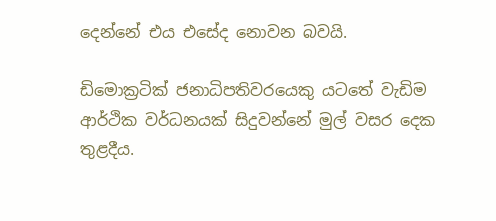දෙන්නේ එය එසේද නොවන බවයි.

ඩිමොක්‍රටික් ජනාධිපතිවරයෙකු යටතේ වැඩිම ආර්ථික වර්ධනයක් සිදුවන්නේ මුල් වසර දෙක තුළදීය.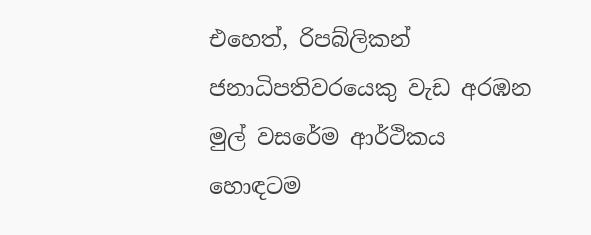එහෙත්, රිපබ්ලිකන් ජනාධිපතිවරයෙකු වැඩ අරඹන මුල් වසරේම ආර්ථිකය හොඳටම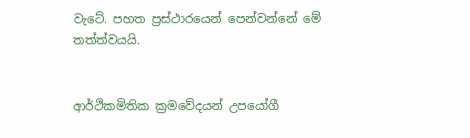වැටේ. පහත ප්‍රස්ථාරයෙන් පෙන්වන්නේ මේ තත්ත්වයයි.


ආර්ථිකමිතික ක්‍රමවේදයන් උපයෝගී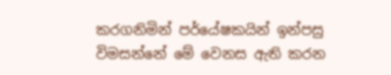කරගනිමින් පර්යේෂකයින් ඉන්පසු විමසන්නේ මේ වෙනස ඇති කරන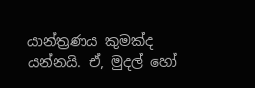යාන්ත්‍රණය කුමක්ද යන්නයි. ඒ, මුදල් හෝ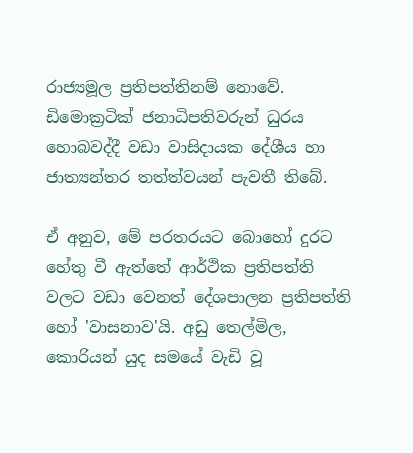රාජ්‍යමූල ප්‍රතිපත්තිනම් නොවේ. ඩිමොක්‍රටික් ජනාධිපතිවරුන් ධුරය හොබවද්දී වඩා වාසිදායක දේශීය හා ජාත්‍යන්තර තත්ත්වයන් පැවතී තිබේ.

ඒ අනුව, මේ පරතරයට බොහෝ දුරට හේතු වී ඇත්තේ ආර්ථික ප්‍රතිපත්ති වලට වඩා වෙනත් දේශපාලන ප්‍රතිපත්ති හෝ 'වාසනාව'යි. අඩු තෙල්මිල, කොරියන් යුද සමයේ වැඩි වූ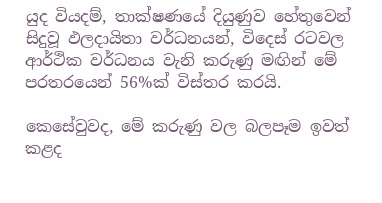යුද වියදම්, තාක්ෂණයේ දියුණුව හේතුවෙන් සිදුවූ ඵලදායිතා වර්ධනයන්, විදෙස් රටවල ආර්ථික වර්ධනය වැනි කරුණු මඟින් මේ පරතරයෙන් 56%ක් විස්තර කරයි.

කෙසේවුවද, මේ කරුණු වල බලපෑම ඉවත් කළද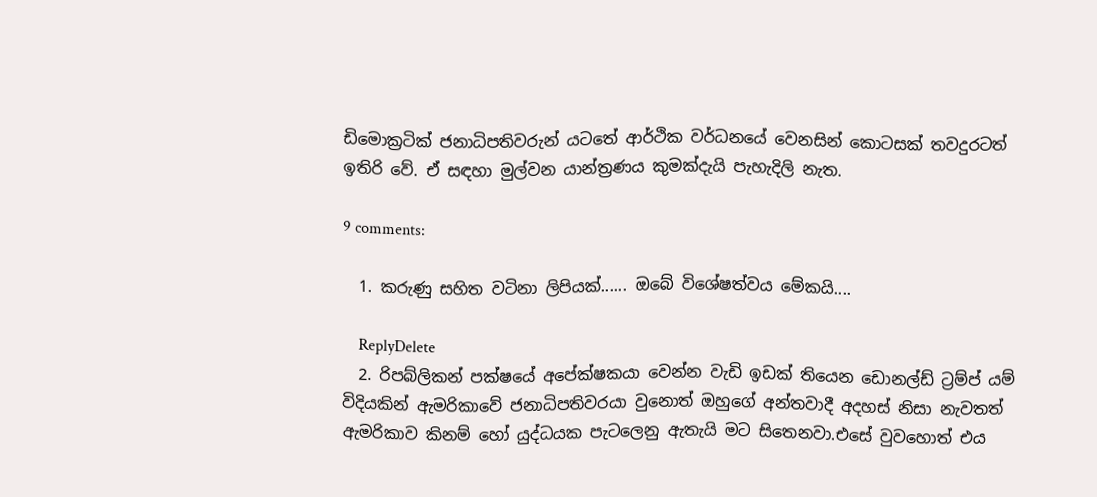ඩිමොක්‍රටික් ජනාධිපතිවරුන් යටතේ ආර්ථික වර්ධනයේ වෙනසින් කොටසක් තවදුරටත් ඉතිරි වේ. ඒ සඳහා මුල්වන යාන්ත්‍රණය කුමක්දැයි පැහැදිලි නැත.

9 comments:

  1. කරුණු සහිත වටිනා ලිපියක්...... ඔබේ විශේෂත්වය මේකයි....

    ReplyDelete
  2. රිපබ්ලිකන් පක්ෂයේ අපේක්ෂකයා වෙන්න වැඩි ඉඩක් තියෙන ඩොනල්ඩ් ට්‍රම්ප් යම් විදියකින් ඇමරිකාවේ ජනාධිපතිවරයා වුනොත් ඔහුගේ අන්තවාදී අදහස් නිසා නැවතත් ඇමරිකාව කිනම් හෝ යුද්ධයක පැටලෙනු ඇතැයි මට සිතෙනවා.එසේ වුවහොත් එය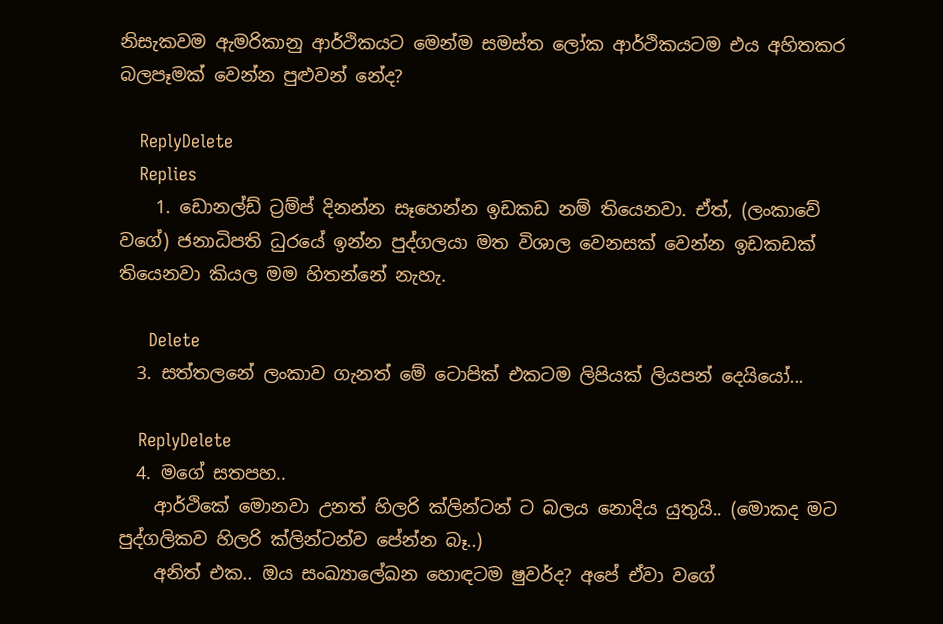නිසැකවම ඇමරිකානු ආර්ථිකයට මෙන්ම සමස්ත ලෝක ආර්ථිකයටම එය අහිතකර බලපෑමක් වෙන්න පුළුවන් නේද?

    ReplyDelete
    Replies
    1. ඩොනල්ඩ් ට්‍රම්ප් දිනන්න සෑහෙන්න ඉඩකඩ නම් තියෙනවා. ඒත්, (ලංකාවේ වගේ) ජනාධිපති ධුරයේ ඉන්න පුද්ගලයා මත විශාල වෙනසක් වෙන්න ඉඩකඩක් තියෙනවා කියල මම හිතන්නේ නැහැ.

      Delete
  3. සත්තලනේ ලංකාව ගැනත් මේ ටොපික් එකටම ලිපියක් ලියපන් දෙයියෝ...

    ReplyDelete
  4. මගේ සතපහ..
    ආර්ථිකේ මොනවා උනත් හිලරි ක්ලින්ටන් ට බලය නොදිය යුතුයි.. (මොකද මට පුද්ගලිකව හිලරි ක්ලින්ටන්ව පේන්න බෑ..)
    අනිත් එක.. ඔය සංඛ්‍යාලේඛන හොඳටම ෂුවර්ද? අපේ ඒවා වගේ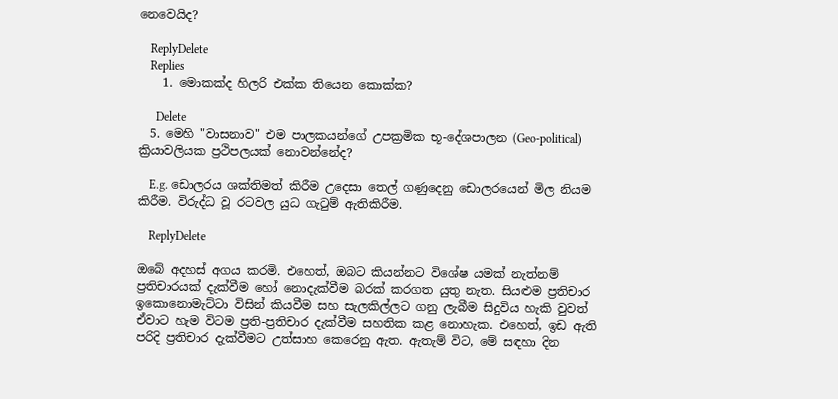නෙවෙයිද?

    ReplyDelete
    Replies
    1. මොකක්ද හිලරි එක්ක තියෙන කොක්ක?

      Delete
  5. මෙහි "වාසනාව" එම පාලකයන්ගේ උපක්‍රමික භූ-දේශපාලන (Geo-political) ක්‍රියාවලියක ප්‍රථිපලයක් නොවන්නේද?

    E.g. ඩොලරය ශක්තිමත් කිරීම උදෙසා තෙල් ගණුදෙනු ඩොලරයෙන් මිල නියම කිරීම. විරුද්ධ වූ රටවල යුධ ගැටුම් ඇතිකිරීම.

    ReplyDelete

ඔබේ අදහස් අගය කරමි. එහෙත්, ඔබට කියන්නට විශේෂ යමක් නැත්නම් ප්‍රතිචාරයක් දැක්වීම හෝ නොදැක්වීම බරක් කරගත යුතු නැත. සියළුම ප්‍රතිචාර ඉකොනොමැට්ටා විසින් කියවීම සහ සැලකිල්ලට ගනු ලැබීම සිදුවිය හැකි වුවත් ඒවාට හැම විටම ප්‍රති-ප්‍රතිචාර දැක්වීම සහතික කළ නොහැක. එහෙත්, ඉඩ ඇති පරිදි ප්‍රතිචාර දැක්වීමට උත්සාහ කෙරෙනු ඇත. ඇතැම් විට, මේ සඳහා දින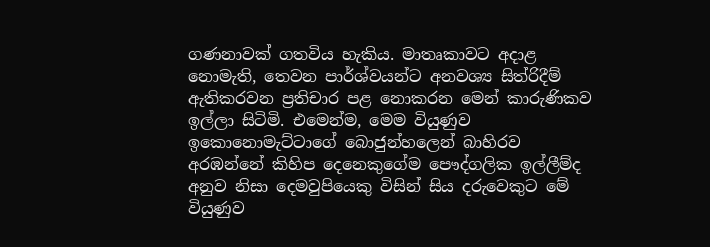ගණනාවක් ගතවිය හැකිය. මාතෘකාවට අදාළ නොමැති, තෙවන පාර්ශ්වයන්ට අනවශ්‍ය සිත්රිදීම් ඇතිකරවන ප්‍රතිචාර පළ නොකරන මෙන් කාරුණිකව ඉල්ලා සිටිමි. එමෙන්ම, මෙම වියුණුව ඉකොනොමැට්ටාගේ බොජුන්හලෙන් බාහිරව අරඹන්නේ කිහිප දෙනෙකුගේම පෞද්ගලික ඉල්ලීම්ද අනුව නිසා දෙමවුපියෙකු විසින් සිය දරුවෙකුට මේ වියුණුව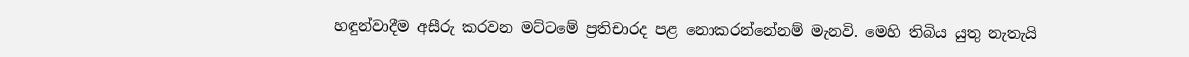හඳුන්වාදීම අසීරු කරවන මට්ටමේ ප්‍රතිචාරද පළ නොකරන්නේනම් මැනවි. මෙහි තිබිය යුතු නැතැයි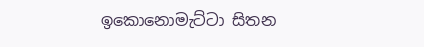ඉකොනොමැට්ටා සිතන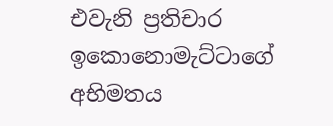එවැනි ප්‍රතිචාර ඉකොනොමැට්ටාගේ අභිමතය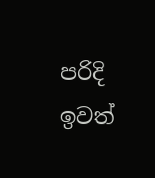පරිදි ඉවත්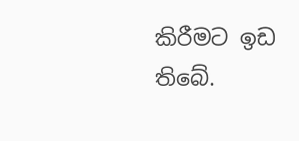කිරීමට ඉඩ තිබේ.